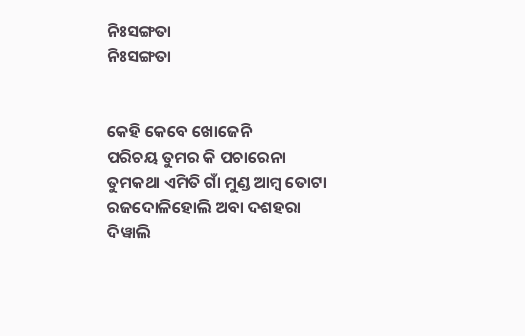ନିଃସଙ୍ଗତା
ନିଃସଙ୍ଗତା


କେହି କେବେ ଖୋଜେନି
ପରିଚୟ ତୁମର କି ପଚାରେନା
ତୁମକଥା ଏମିତି ଗାଁ ମୁଣ୍ଡ ଆମ୍ବ ତୋଟା
ରଜଦୋଳିହୋଲି ଅବା ଦଶହରା
ଦିୱାଲି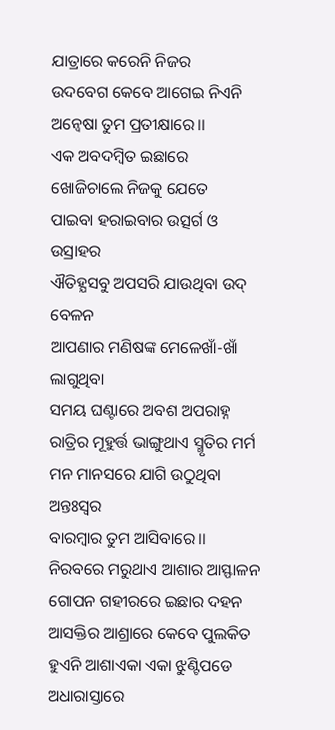ଯାତ୍ରାରେ କରେନି ନିଜର
ଉଦବେଗ କେବେ ଆଗେଇ ନିଏନି
ଅନ୍ବେଷା ତୁମ ପ୍ରତୀକ୍ଷାରେ।।
ଏକ ଅବଦମ୍ବିତ ଇଛାରେ
ଖୋଜିଚାଲେ ନିଜକୁ ଯେତେ
ପାଇବା ହରାଇବାର ଉତ୍ସର୍ଗ ଓ ଉସ୍ରାହର
ଐତିହ୍ଯସବୁ ଅପସରି ଯାଉଥିବା ଉଦ୍ ବେଳନ
ଆପଣାର ମଣିଷଙ୍କ ମେଳେଖାଁ-ଖାଁ ଲାଗୁଥିବା
ସମୟ ଘଣ୍ଟାରେ ଅବଶ ଅପରାହ୍ନ
ରାତ୍ରିର ମୂହୁର୍ତ୍ତ ଭାଙ୍ଗୁଥାଏ ସ୍ମୃତିର ମର୍ମ
ମନ ମାନସରେ ଯାଗି ଉଠୁଥିବା ଅନ୍ତଃସ୍ୱର
ବାରମ୍ବାର ତୁମ ଆସିବାରେ।।
ନିରବରେ ମରୁଥାଏ ଆଶାର ଆସ୍ଫାଳନ
ଗୋପନ ଗହୀରରେ ଇଛାର ଦହନ
ଆସକ୍ତିର ଆଶ୍ରାରେ କେବେ ପୁଲକିତ
ହୁଏନି ଆଶାଏକା ଏକା ଝୁଣ୍ଟିପଡେ
ଅଧାରାସ୍ତାରେ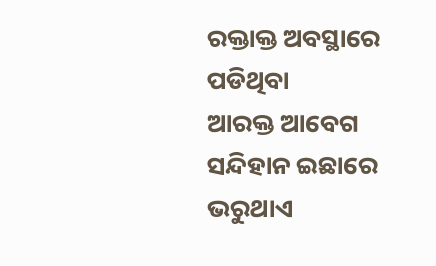ରକ୍ତାକ୍ତ ଅବସ୍ଥାରେ ପଡିଥିବା
ଆରକ୍ତ ଆବେଗ ସନ୍ଦିହାନ ଇଛାରେ ଭରୁଥାଏ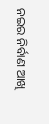ନଇର ନିର୍ବାଣ ଆଖି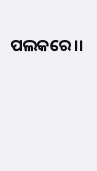ପଲକରେ।।